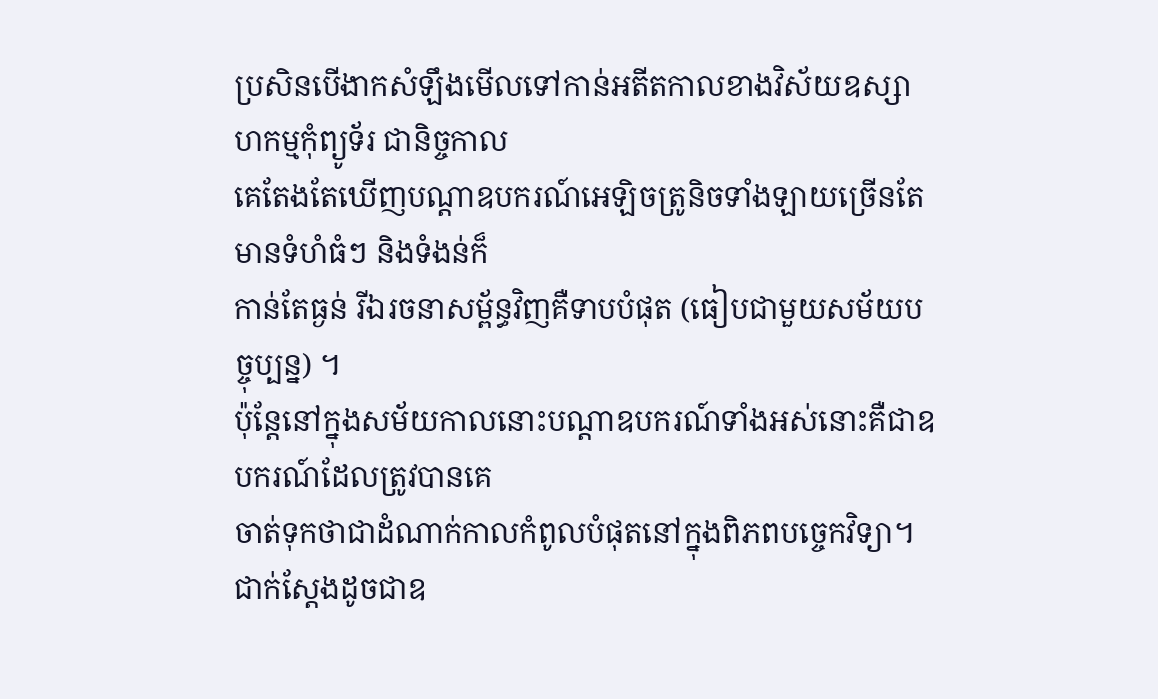ប្រសិនបើងាកសំឡឹងមើលទៅកាន់អតីតកាលខាងវិស័យឧស្សាហកម្មកុំព្យូទ័រ ជានិច្ចកាល
គេតែងតែឃើញបណ្តាឧបករណ៍អេឡិចត្រូនិចទាំងឡាយច្រើនតែមានទំហំធំៗ និងទំងន់ក៏
កាន់តែធ្ងន់ រីឯរចនាសម្ព័ន្ធវិញគឺទាបបំផុត (ធៀបជាមួយសម័យបច្ចុប្បន្ន) ។
ប៉ុន្តែនៅក្នុងសម័យកាលនោះបណ្តាឧបករណ៍ទាំងអស់នោះគឺជាឧបករណ៍ដែលត្រូវបានគេ
ចាត់ទុកថាជាដំណាក់កាលកំពូលបំផុតនៅក្នុងពិភពបច្ចេកវិទ្យា។ ជាក់ស្តែងដូចជាឧ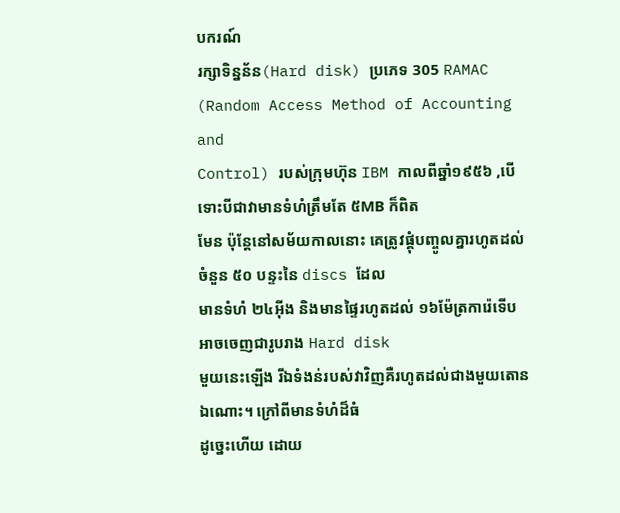បករណ៍
រក្សាទិន្នន័ន(Hard disk) ប្រភេទ 305 RAMAC (Random Access Method of Accounting and
Control) របស់ក្រុមហ៊ុន IBM កាលពីឆ្នាំ១៩៥៦ ,បើទោះបីជាវាមានទំហំត្រឹមតែ ៥MB ក៏ពិត
មែន ប៉ុន្តែនៅសម័យកាលនោះ គេត្រូវផ្គុំបញ្ចូលគ្នារហូតដល់ចំនួន ៥០ បន្ទះនៃ discs ដែល
មានទំហំ ២៤អ៊ីង និងមានផ្ទៃរហូតដល់ ១៦ម៉ែត្រការ៉េទើបអាចចេញជារូបរាង Hard disk
មួយនេះឡើង រីឯទំងន់របស់វាវិញគឺរហូតដល់ជាងមួយតោនឯណោះ។ ក្រៅពីមានទំហំដ៏ធំ
ដូច្នេះហើយ ដោយ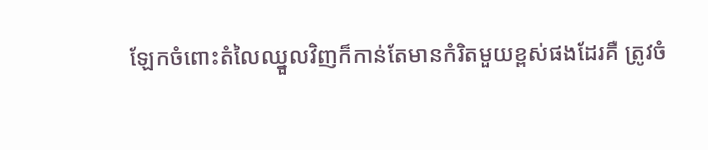ឡែកចំពោះតំលៃឈ្នួលវិញក៏កាន់តែមានកំរិតមួយខ្ពស់ផងដែរគឺ ត្រូវចំ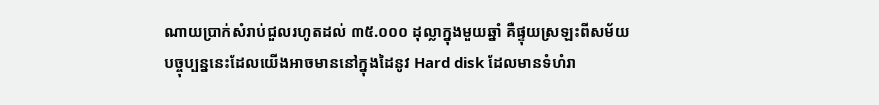ណាយប្រាក់សំរាប់ជួលរហូតដល់ ៣៥.០០០ ដុល្លាក្នុងមួយឆ្នាំ គឺផ្ទុយស្រឡះពីសម័យ
បច្ចុប្បន្ននេះដែលយើងអាចមាននៅក្នុងដៃនូវ Hard disk ដែលមានទំហំរា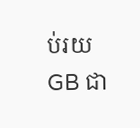ប់រយ GB ជា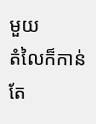មួយ
តំលៃក៏កាន់តែ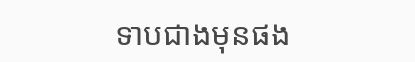ទាបជាងមុនផង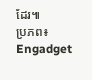ដែរ៕
ប្រភព៖ Engadget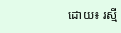ដោយ៖ រស្មី